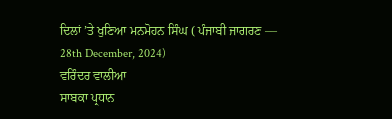ਦਿਲਾਂ ’ਤੇ ਖੁਣਿਆ ਮਨਮੋਹਨ ਸਿੰਘ ( ਪੰਜਾਬੀ ਜਾਗਰਣ –– 28th December, 2024)
ਵਰਿੰਦਰ ਵਾਲੀਆ
ਸਾਬਕਾ ਪ੍ਰਧਾਨ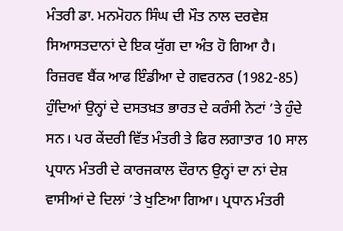ਮੰਤਰੀ ਡਾ. ਮਨਮੋਹਨ ਸਿੰਘ ਦੀ ਮੌਤ ਨਾਲ ਦਰਵੇਸ਼ ਸਿਆਸਤਦਾਨਾਂ ਦੇ ਇਕ ਯੁੱਗ ਦਾ ਅੰਤ ਹੋ ਗਿਆ ਹੈ। ਰਿਜ਼ਰਵ ਬੈਂਕ ਆਫ ਇੰਡੀਆ ਦੇ ਗਵਰਨਰ (1982-85) ਹੁੰਦਿਆਂ ਉਨ੍ਹਾਂ ਦੇ ਦਸਤਖ਼ਤ ਭਾਰਤ ਦੇ ਕਰੰਸੀ ਨੋਟਾਂ ’ਤੇ ਹੁੰਦੇ ਸਨ। ਪਰ ਕੇਂਦਰੀ ਵਿੱਤ ਮੰਤਰੀ ਤੇ ਫਿਰ ਲਗਾਤਾਰ 10 ਸਾਲ ਪ੍ਰਧਾਨ ਮੰਤਰੀ ਦੇ ਕਾਰਜਕਾਲ ਦੌਰਾਨ ਉਨ੍ਹਾਂ ਦਾ ਨਾਂ ਦੇਸ਼ ਵਾਸੀਆਂ ਦੇ ਦਿਲਾਂ ’ਤੇ ਖੁਣਿਆ ਗਿਆ। ਪ੍ਰਧਾਨ ਮੰਤਰੀ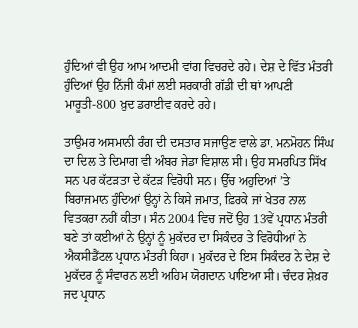ਹੁੰਦਿਆਂ ਵੀ ਉਹ ਆਮ ਆਦਮੀ ਵਾਂਗ ਵਿਚਰਦੇ ਰਹੇ। ਦੇਸ਼ ਦੇ ਵਿੱਤ ਮੰਤਰੀ ਹੁੰਦਿਆਂ ਉਹ ਨਿੱਜੀ ਕੰਮਾਂ ਲਈ ਸਰਕਾਰੀ ਗੱਡੀ ਦੀ ਥਾਂ ਆਪਣੀ ਮਾਰੂਤੀ-800 ਖ਼ੁਦ ਡਰਾਈਵ ਕਰਦੇ ਰਹੇ।

ਤਾਉਮਰ ਅਸਮਾਨੀ ਰੰਗ ਦੀ ਦਸਤਾਰ ਸਜਾਉਣ ਵਾਲੇ ਡਾ. ਮਨਮੋਹਨ ਸਿੰਘ ਦਾ ਦਿਲ ਤੇ ਦਿਮਾਗ ਵੀ ਅੰਬਰ ਜੇਡਾ ਵਿਸ਼ਾਲ ਸੀ। ਉਹ ਸਮਰਪਿਤ ਸਿੱਖ ਸਨ ਪਰ ਕੱਟੜਤਾ ਦੇ ਕੱਟੜ ਵਿਰੋਧੀ ਸਨ। ਉੱਚ ਅਹੁਦਿਆਂ ’ਤੇ ਬਿਰਾਜਮਾਨ ਹੁੰਦਿਆਂ ਉਨ੍ਹਾਂ ਨੇ ਕਿਸੇ ਜਮਾਤ, ਫ਼ਿਰਕੇ ਜਾਂ ਖੇਤਰ ਨਾਲ ਵਿਤਕਰਾ ਨਹੀਂ ਕੀਤਾ। ਸੰਨ 2004 ਵਿਚ ਜਦੋਂ ਉਹ 13ਵੇਂ ਪ੍ਰਧਾਨ ਮੰਤਰੀ ਬਣੇ ਤਾਂ ਕਈਆਂ ਨੇ ਉਨ੍ਹਾਂ ਨੂੰ ਮੁਕੱਦਰ ਦਾ ਸਿਕੰਦਰ ਤੇ ਵਿਰੋਧੀਆਂ ਨੇ ਐਕਸੀਡੈਂਟਲ ਪ੍ਰਧਾਨ ਮੰਤਰੀ ਕਿਹਾ। ਮੁਕੱਦਰ ਦੇ ਇਸ ਸਿਕੰਦਰ ਨੇ ਦੇਸ਼ ਦੇ ਮੁਕੱਦਰ ਨੂੰ ਸੰਵਾਰਨ ਲਈ ਅਹਿਮ ਯੋਗਦਾਨ ਪਾਇਆ ਸੀ। ਚੰਦਰ ਸ਼ੇਖ਼ਰ ਜਦ ਪ੍ਰਧਾਨ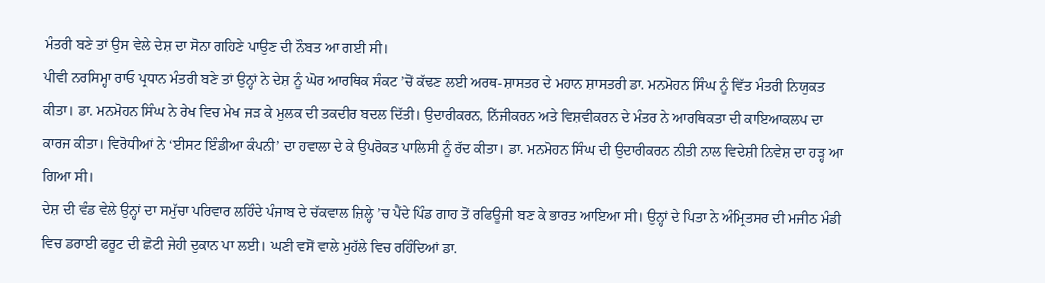ਮੰਤਰੀ ਬਣੇ ਤਾਂ ਉਸ ਵੇਲੇ ਦੇਸ਼ ਦਾ ਸੋਨਾ ਗਹਿਣੇ ਪਾਉਣ ਦੀ ਨੌਬਤ ਆ ਗਈ ਸੀ।
ਪੀਵੀ ਨਰਸਿਮ੍ਹਾ ਰਾਓ ਪ੍ਰਧਾਨ ਮੰਤਰੀ ਬਣੇ ਤਾਂ ਉਨ੍ਹਾਂ ਨੇ ਦੇਸ਼ ਨੂੰ ਘੋਰ ਆਰਥਿਕ ਸੰਕਟ ’ਚੋਂ ਕੱਢਣ ਲਈ ਅਰਥ-ਸ਼ਾਸਤਰ ਦੇ ਮਹਾਨ ਸ਼ਾਸਤਰੀ ਡਾ. ਮਨਮੋਹਨ ਸਿੰਘ ਨੂੰ ਵਿੱਤ ਮੰਤਰੀ ਨਿਯੁਕਤ ਕੀਤਾ। ਡਾ. ਮਨਮੋਹਨ ਸਿੰਘ ਨੇ ਰੇਖ ਵਿਚ ਮੇਖ ਜੜ ਕੇ ਮੁਲਕ ਦੀ ਤਕਦੀਰ ਬਦਲ ਦਿੱਤੀ। ਉਦਾਰੀਕਰਨ, ਨਿੱਜੀਕਰਨ ਅਤੇ ਵਿਸ਼ਵੀਕਰਨ ਦੇ ਮੰਤਰ ਨੇ ਆਰਥਿਕਤਾ ਦੀ ਕਾਇਆਕਲਪ ਦਾ ਕਾਰਜ ਕੀਤਾ। ਵਿਰੋਧੀਆਂ ਨੇ ‘ਈਸਟ ਇੰਡੀਆ ਕੰਪਨੀ’ ਦਾ ਹਵਾਲਾ ਦੇ ਕੇ ਉਪਰੋਕਤ ਪਾਲਿਸੀ ਨੂੰ ਰੱਦ ਕੀਤਾ। ਡਾ. ਮਨਮੋਹਨ ਸਿੰਘ ਦੀ ਉਦਾਰੀਕਰਨ ਨੀਤੀ ਨਾਲ ਵਿਦੇਸ਼ੀ ਨਿਵੇਸ਼ ਦਾ ਹੜ੍ਹ ਆ ਗਿਆ ਸੀ।
ਦੇਸ਼ ਦੀ ਵੰਡ ਵੇਲੇ ਉਨ੍ਹਾਂ ਦਾ ਸਮੁੱਚਾ ਪਰਿਵਾਰ ਲਹਿੰਦੇ ਪੰਜਾਬ ਦੇ ਚੱਕਵਾਲ ਜ਼ਿਲ੍ਹੇ ’ਚ ਪੈਂਦੇ ਪਿੰਡ ਗਾਹ ਤੋਂ ਰਫਿਊਜੀ ਬਣ ਕੇ ਭਾਰਤ ਆਇਆ ਸੀ। ਉਨ੍ਹਾਂ ਦੇ ਪਿਤਾ ਨੇ ਅੰਮ੍ਰਿਤਸਰ ਦੀ ਮਜੀਠ ਮੰਡੀ ਵਿਚ ਡਰਾਈ ਫਰੂਟ ਦੀ ਛੋਟੀ ਜੇਹੀ ਦੁਕਾਨ ਪਾ ਲਈ। ਘਣੀ ਵਸੋਂ ਵਾਲੇ ਮੁਹੱਲੇ ਵਿਚ ਰਹਿੰਦਿਆਂ ਡਾ.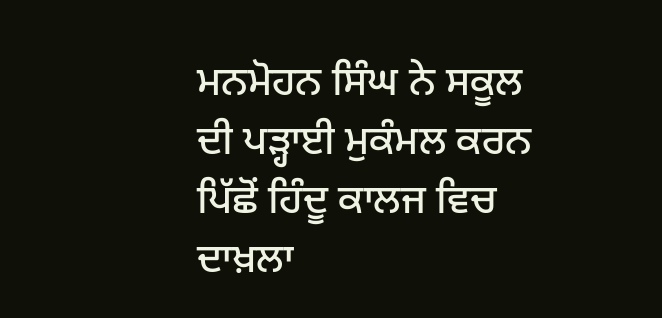ਮਨਮੋਹਨ ਸਿੰਘ ਨੇ ਸਕੂਲ ਦੀ ਪੜ੍ਹਾਈ ਮੁਕੰਮਲ ਕਰਨ ਪਿੱਛੋਂ ਹਿੰਦੂ ਕਾਲਜ ਵਿਚ ਦਾਖ਼ਲਾ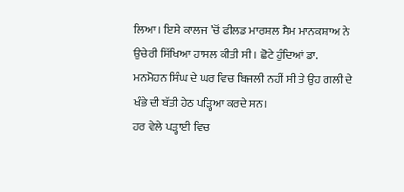ਲਿਆ। ਇਸੇ ਕਾਲਜ ’ਚੋਂ ਫੀਲਡ ਮਾਰਸ਼ਲ ਸੈਮ ਮਾਨਕਸ਼ਾਅ ਨੇ ਉਚੇਰੀ ਸਿੱਖਿਆ ਹਾਸਲ ਕੀਤੀ ਸੀ। ਛੋਟੇ ਹੁੰਦਿਆਂ ਡਾ. ਮਨਮੋਹਨ ਸਿੰਘ ਦੇ ਘਰ ਵਿਚ ਬਿਜਲੀ ਨਹੀਂ ਸੀ ਤੇ ਉਹ ਗਲੀ ਦੇ ਖੰਭੇ ਦੀ ਬੱਤੀ ਹੇਠ ਪੜ੍ਹਿਆ ਕਰਦੇ ਸਨ।
ਹਰ ਵੇਲੇ ਪੜ੍ਹਾਈ ਵਿਚ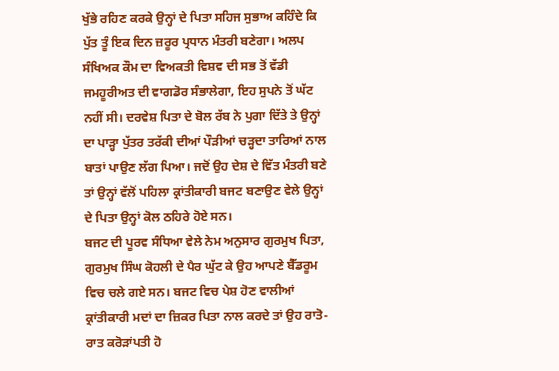ਖੁੱਭੇ ਰਹਿਣ ਕਰਕੇ ਉਨ੍ਹਾਂ ਦੇ ਪਿਤਾ ਸਹਿਜ ਸੁਭਾਅ ਕਹਿੰਦੇ ਕਿ ਪੁੱਤ ਤੂੰ ਇਕ ਦਿਨ ਜ਼ਰੂਰ ਪ੍ਰਧਾਨ ਮੰਤਰੀ ਬਣੇਗਾ। ਅਲਪ ਸੰਖਿਅਕ ਕੌਮ ਦਾ ਵਿਅਕਤੀ ਵਿਸ਼ਵ ਦੀ ਸਭ ਤੋਂ ਵੱਡੀ ਜਮਹੂਰੀਅਤ ਦੀ ਵਾਗਡੋਰ ਸੰਭਾਲੇਗਾ, ਇਹ ਸੁਪਨੇ ਤੋਂ ਘੱਟ ਨਹੀਂ ਸੀ। ਦਰਵੇਸ਼ ਪਿਤਾ ਦੇ ਬੋਲ ਰੱਬ ਨੇ ਪੁਗਾ ਦਿੱਤੇ ਤੇ ਉਨ੍ਹਾਂ ਦਾ ਪਾੜ੍ਹਾ ਪੁੱਤਰ ਤਰੱਕੀ ਦੀਆਂ ਪੌੜੀਆਂ ਚੜ੍ਹਦਾ ਤਾਰਿਆਂ ਨਾਲ ਬਾਤਾਂ ਪਾਉਣ ਲੱਗ ਪਿਆ। ਜਦੋਂ ਉਹ ਦੇਸ਼ ਦੇ ਵਿੱਤ ਮੰਤਰੀ ਬਣੇ ਤਾਂ ਉਨ੍ਹਾਂ ਵੱਲੋਂ ਪਹਿਲਾ ਕ੍ਰਾਂਤੀਕਾਰੀ ਬਜਟ ਬਣਾਉਣ ਵੇਲੇ ਉਨ੍ਹਾਂ ਦੇ ਪਿਤਾ ਉਨ੍ਹਾਂ ਕੋਲ ਠਹਿਰੇ ਹੋਏ ਸਨ।
ਬਜਟ ਦੀ ਪੂਰਵ ਸੰਧਿਆ ਵੇਲੇ ਨੇਮ ਅਨੁਸਾਰ ਗੁਰਮੁਖ ਪਿਤਾ, ਗੁਰਮੁਖ ਸਿੰਘ ਕੋਹਲੀ ਦੇ ਪੈਰ ਘੁੱਟ ਕੇ ਉਹ ਆਪਣੇ ਬੈੱਡਰੂਮ ਵਿਚ ਚਲੇ ਗਏ ਸਨ। ਬਜਟ ਵਿਚ ਪੇਸ਼ ਹੋਣ ਵਾਲੀਆਂ ਕ੍ਰਾਂਤੀਕਾਰੀ ਮਦਾਂ ਦਾ ਜ਼ਿਕਰ ਪਿਤਾ ਨਾਲ ਕਰਦੇ ਤਾਂ ਉਹ ਰਾਤੋ-ਰਾਤ ਕਰੋੜਾਂਪਤੀ ਹੋ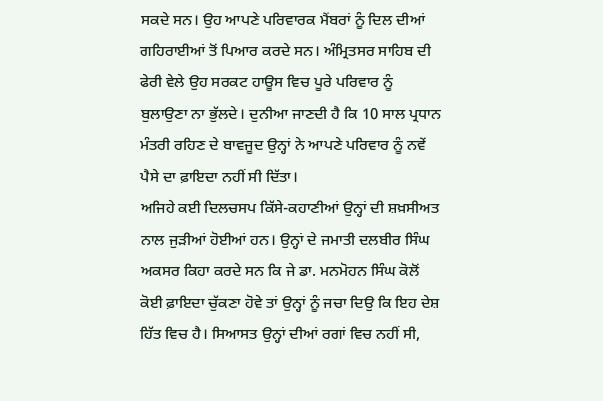ਸਕਦੇ ਸਨ। ਉਹ ਆਪਣੇ ਪਰਿਵਾਰਕ ਮੈਂਬਰਾਂ ਨੂੰ ਦਿਲ ਦੀਆਂ ਗਹਿਰਾਈਆਂ ਤੋਂ ਪਿਆਰ ਕਰਦੇ ਸਨ। ਅੰਮ੍ਰਿਤਸਰ ਸਾਹਿਬ ਦੀ ਫੇਰੀ ਵੇਲੇ ਉਹ ਸਰਕਟ ਹਾਊਸ ਵਿਚ ਪੂਰੇ ਪਰਿਵਾਰ ਨੂੰ ਬੁਲਾਉਣਾ ਨਾ ਭੁੱਲਦੇ। ਦੁਨੀਆ ਜਾਣਦੀ ਹੈ ਕਿ 10 ਸਾਲ ਪ੍ਰਧਾਨ ਮੰਤਰੀ ਰਹਿਣ ਦੇ ਬਾਵਜੂਦ ਉਨ੍ਹਾਂ ਨੇ ਆਪਣੇ ਪਰਿਵਾਰ ਨੂੰ ਨਵੇਂ ਪੈਸੇ ਦਾ ਫ਼ਾਇਦਾ ਨਹੀਂ ਸੀ ਦਿੱਤਾ।
ਅਜਿਹੇ ਕਈ ਦਿਲਚਸਪ ਕਿੱਸੇ-ਕਹਾਣੀਆਂ ਉਨ੍ਹਾਂ ਦੀ ਸ਼ਖ਼ਸੀਅਤ ਨਾਲ ਜੁੜੀਆਂ ਹੋਈਆਂ ਹਨ। ਉਨ੍ਹਾਂ ਦੇ ਜਮਾਤੀ ਦਲਬੀਰ ਸਿੰਘ ਅਕਸਰ ਕਿਹਾ ਕਰਦੇ ਸਨ ਕਿ ਜੇ ਡਾ. ਮਨਮੋਹਨ ਸਿੰਘ ਕੋਲੋਂ ਕੋਈ ਫ਼ਾਇਦਾ ਚੁੱਕਣਾ ਹੋਵੇ ਤਾਂ ਉਨ੍ਹਾਂ ਨੂੰ ਜਚਾ ਦਿਉ ਕਿ ਇਹ ਦੇਸ਼ ਹਿੱਤ ਵਿਚ ਹੈ। ਸਿਆਸਤ ਉਨ੍ਹਾਂ ਦੀਆਂ ਰਗਾਂ ਵਿਚ ਨਹੀਂ ਸੀ,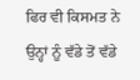ਫਿਰ ਵੀ ਕਿਸਮਤ ਨੇ ਉਨ੍ਹਾਂ ਨੂੰ ਵੱਡੇ ਤੋਂ ਵੱਡੇ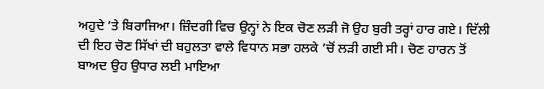ਅਹੁਦੇ ’ਤੇ ਬਿਰਾਜਿਆ। ਜ਼ਿੰਦਗੀ ਵਿਚ ਉਨ੍ਹਾਂ ਨੇ ਇਕ ਚੋਣ ਲੜੀ ਜੋ ਉਹ ਬੁਰੀ ਤਰ੍ਹਾਂ ਹਾਰ ਗਏ। ਦਿੱਲੀ ਦੀ ਇਹ ਚੋਣ ਸਿੱਖਾਂ ਦੀ ਬਹੁਲਤਾ ਵਾਲੇ ਵਿਧਾਨ ਸਭਾ ਹਲਕੇ ’ਚੋਂ ਲੜੀ ਗਈ ਸੀ। ਚੋਣ ਹਾਰਨ ਤੋਂ ਬਾਅਦ ਉਹ ਉਧਾਰ ਲਈ ਮਾਇਆ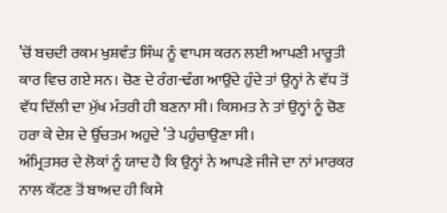’ਚੋਂ ਬਚਦੀ ਰਕਮ ਖੁਸ਼ਵੰਤ ਸਿੰਘ ਨੂੰ ਵਾਪਸ ਕਰਨ ਲਈ ਆਪਣੀ ਮਾਰੂਤੀ ਕਾਰ ਵਿਚ ਗਏ ਸਨ। ਚੋਣ ਦੇ ਰੰਗ-ਢੰਗ ਆਉਂਦੇ ਹੁੰਦੇ ਤਾਂ ਉਨ੍ਹਾਂ ਨੇ ਵੱਧ ਤੋਂ ਵੱਧ ਦਿੱਲੀ ਦਾ ਮੁੱਖ ਮੰਤਰੀ ਹੀ ਬਣਨਾ ਸੀ। ਕਿਸਮਤ ਨੇ ਤਾਂ ਉਨ੍ਹਾਂ ਨੂੰ ਚੋਣ ਹਰਾ ਕੇ ਦੇਸ਼ ਦੇ ਉੱਚਤਮ ਅਹੁਦੇ ’ਤੇ ਪਹੁੰਚਾਉਣਾ ਸੀ।
ਅੰਮ੍ਰਿਤਸਰ ਦੇ ਲੋਕਾਂ ਨੂੰ ਯਾਦ ਹੈ ਕਿ ਉਨ੍ਹਾਂ ਨੇ ਆਪਣੇ ਜੀਜੇ ਦਾ ਨਾਂ ਮਾਰਕਰ ਨਾਲ ਕੱਟਣ ਤੋਂ ਬਾਅਦ ਹੀ ਕਿਸੇ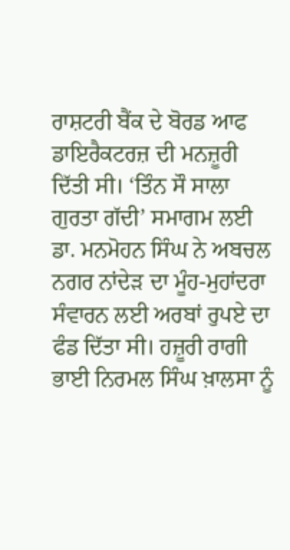ਰਾਸ਼ਟਰੀ ਬੈਂਕ ਦੇ ਬੋਰਡ ਆਫ ਡਾਇਰੈਕਟਰਜ਼ ਦੀ ਮਨਜ਼ੂਰੀ ਦਿੱਤੀ ਸੀ। ‘ਤਿੰਨ ਸੌ ਸਾਲਾ ਗੁਰਤਾ ਗੱਦੀ’ ਸਮਾਗਮ ਲਈ ਡਾ. ਮਨਮੋਹਨ ਸਿੰਘ ਨੇ ਅਬਚਲ ਨਗਰ ਨਾਂਦੇੜ ਦਾ ਮੂੰਹ-ਮੁਹਾਂਦਰਾ ਸੰਵਾਰਨ ਲਈ ਅਰਬਾਂ ਰੁਪਏ ਦਾ ਫੰਡ ਦਿੱਤਾ ਸੀ। ਹਜ਼ੂਰੀ ਰਾਗੀ ਭਾਈ ਨਿਰਮਲ ਸਿੰਘ ਖ਼ਾਲਸਾ ਨੂੰ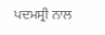ਪਦਮਸ੍ਰੀ ਨਾਲ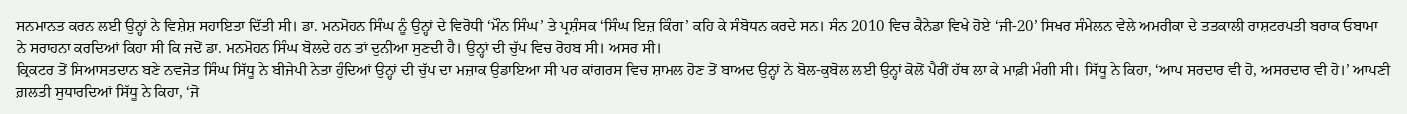ਸਨਮਾਨਤ ਕਰਨ ਲਈ ਉਨ੍ਹਾਂ ਨੇ ਵਿਸ਼ੇਸ਼ ਸਹਾਇਤਾ ਦਿੱਤੀ ਸੀ। ਡਾ. ਮਨਮੋਹਨ ਸਿੰਘ ਨੂੰ ਉਨ੍ਹਾਂ ਦੇ ਵਿਰੋਧੀ ‘ਮੌਨ ਸਿੰਘ’ ਤੇ ਪ੍ਰਸ਼ੰਸਕ ‘ਸਿੰਘ ਇਜ਼ ਕਿੰਗ’ ਕਹਿ ਕੇ ਸੰਬੋਧਨ ਕਰਦੇ ਸਨ। ਸੰਨ 2010 ਵਿਚ ਕੈਨੇਡਾ ਵਿਖੇ ਹੋਏ ‘ਜੀ-20’ ਸਿਖਰ ਸੰਮੇਲਨ ਵੇਲੇ ਅਮਰੀਕਾ ਦੇ ਤਤਕਾਲੀ ਰਾਸ਼ਟਰਪਤੀ ਬਰਾਕ ਓਬਾਮਾ ਨੇ ਸਰਾਹਨਾ ਕਰਦਿਆਂ ਕਿਹਾ ਸੀ ਕਿ ਜਦੋਂ ਡਾ. ਮਨਮੋਹਨ ਸਿੰਘ ਬੋਲਦੇ ਹਨ ਤਾਂ ਦੁਨੀਆ ਸੁਣਦੀ ਹੈ। ਉਨ੍ਹਾਂ ਦੀ ਚੁੱਪ ਵਿਚ ਰੋਹਬ ਸੀ। ਅਸਰ ਸੀ।
ਕ੍ਰਿਕਟਰ ਤੋਂ ਸਿਆਸਤਦਾਨ ਬਣੇ ਨਵਜੋਤ ਸਿੰਘ ਸਿੱਧੂ ਨੇ ਬੀਜੇਪੀ ਨੇਤਾ ਹੁੰਦਿਆਂ ਉਨ੍ਹਾਂ ਦੀ ਚੁੱਪ ਦਾ ਮਜ਼ਾਕ ਉਡਾਇਆ ਸੀ ਪਰ ਕਾਂਗਰਸ ਵਿਚ ਸ਼ਾਮਲ ਹੋਣ ਤੋਂ ਬਾਅਦ ਉਨ੍ਹਾਂ ਨੇ ਬੋਲ-ਕੁਬੋਲ ਲਈ ਉਨ੍ਹਾਂ ਕੋਲੋਂ ਪੈਰੀਂ ਹੱਥ ਲਾ ਕੇ ਮਾਫ਼ੀ ਮੰਗੀ ਸੀ। ਸਿੱਧੂ ਨੇ ਕਿਹਾ, ‘ਆਪ ਸਰਦਾਰ ਵੀ ਹੋ, ਅਸਰਦਾਰ ਵੀ ਹੋ।’ ਆਪਣੀ ਗ਼ਲਤੀ ਸੁਧਾਰਦਿਆਂ ਸਿੱਧੂ ਨੇ ਕਿਹਾ, ‘ਜੋ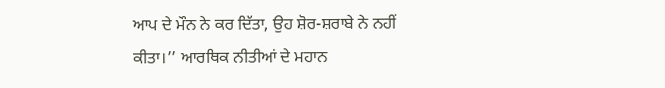ਆਪ ਦੇ ਮੌਨ ਨੇ ਕਰ ਦਿੱਤਾ, ਉਹ ਸ਼ੋਰ-ਸ਼ਰਾਬੇ ਨੇ ਨਹੀਂ ਕੀਤਾ।’’ ਆਰਥਿਕ ਨੀਤੀਆਂ ਦੇ ਮਹਾਨ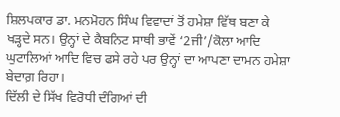ਸ਼ਿਲਪਕਾਰ ਡਾ. ਮਨਮੋਹਨ ਸਿੰਘ ਵਿਵਾਦਾਂ ਤੋਂ ਹਮੇਸ਼ਾ ਵਿੱਥ ਬਣਾ ਕੇ ਖੜ੍ਹਦੇ ਸਨ। ਉਨ੍ਹਾਂ ਦੇ ਕੈਬਨਿਟ ਸਾਥੀ ਭਾਵੇਂ ‘2ਜੀ’/ਕੋਲਾ ਆਦਿ ਘੁਟਾਲਿਆਂ ਆਦਿ ਵਿਚ ਫਸੇ ਰਹੇ ਪਰ ਉਨ੍ਹਾਂ ਦਾ ਆਪਣਾ ਦਾਮਨ ਹਮੇਸ਼ਾ ਬੇਦਾਗ਼ ਰਿਹਾ।
ਦਿੱਲੀ ਦੇ ਸਿੱਖ ਵਿਰੋਧੀ ਦੰਗਿਆਂ ਦੀ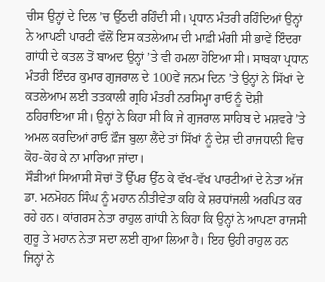ਚੀਸ ਉਨ੍ਹਾਂ ਦੇ ਦਿਲ ’ਚ ਉੱਠਦੀ ਰਹਿੰਦੀ ਸੀ। ਪ੍ਰਧਾਨ ਮੰਤਰੀ ਰਹਿੰਦਿਆਂ ਉਨ੍ਹਾਂ ਨੇ ਆਪਣੀ ਪਾਰਟੀ ਵੱਲੋਂ ਇਸ ਕਤਲੇਆਮ ਦੀ ਮਾਫ਼ੀ ਮੰਗੀ ਸੀ ਭਾਵੇਂ ਇੰਦਰਾ ਗਾਂਧੀ ਦੇ ਕਤਲ ਤੋਂ ਬਾਅਦ ਉਨ੍ਹਾਂ ’ਤੇ ਵੀ ਹਮਲਾ ਹੋਇਆ ਸੀ। ਸਾਬਕਾ ਪ੍ਰਧਾਨ ਮੰਤਰੀ ਇੰਦਰ ਕੁਮਾਰ ਗੁਜਰਾਲ ਦੇ 100ਵੇਂ ਜਨਮ ਦਿਨ ’ਤੇ ਉਨ੍ਹਾਂ ਨੇ ਸਿੱਖਾਂ ਦੇ ਕਤਲੇਆਮ ਲਈ ਤਤਕਾਲੀ ਗ੍ਰਹਿ ਮੰਤਰੀ ਨਰਸਿਮ੍ਹਾ ਰਾਓ ਨੂੰ ਦੋਸ਼ੀ ਠਹਿਰਾਇਆ ਸੀ। ਉਨ੍ਹਾਂ ਨੇ ਕਿਹਾ ਸੀ ਕਿ ਜੇ ਗੁਜਰਾਲ ਸਾਹਿਬ ਦੇ ਮਸ਼ਵਰੇ ’ਤੇ ਅਮਲ ਕਰਦਿਆਂ ਰਾਓ ਫ਼ੌਜ ਬੁਲਾ ਲੈਂਦੇ ਤਾਂ ਸਿੱਖਾਂ ਨੂੰ ਦੇਸ਼ ਦੀ ਰਾਜਧਾਨੀ ਵਿਚ ਕੋਹ-ਕੋਹ ਕੇ ਨਾ ਮਾਰਿਆ ਜਾਂਦਾ।
ਸੌੜੀਆਂ ਸਿਆਸੀ ਸੋਚਾਂ ਤੋਂ ਉੱਪਰ ਉੱਠ ਕੇ ਵੱਖ-ਵੱਖ ਪਾਰਟੀਆਂ ਦੇ ਨੇਤਾ ਅੱਜ ਡਾ. ਮਨਮੋਹਨ ਸਿੰਘ ਨੂੰ ਮਹਾਨ ਨੀਤੀਵੇਤਾ ਕਹਿ ਕੇ ਸ਼ਰਧਾਂਜਲੀ ਅਰਪਿਤ ਕਰ ਰਹੇ ਹਨ। ਕਾਂਗਰਸ ਨੇਤਾ ਰਾਹੁਲ ਗਾਂਧੀ ਨੇ ਕਿਹਾ ਕਿ ਉਨ੍ਹਾਂ ਨੇ ਆਪਣਾ ਰਾਜਸੀ ਗੁਰੂ ਤੇ ਮਹਾਨ ਨੇਤਾ ਸਦਾ ਲਈ ਗੁਆ ਲਿਆ ਹੈ। ਇਹ ਉਹੀ ਰਾਹੁਲ ਹਨ ਜਿਨ੍ਹਾਂ ਨੇ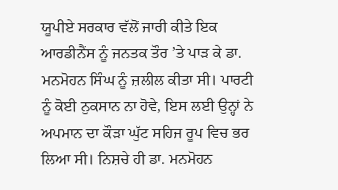ਯੂਪੀਏ ਸਰਕਾਰ ਵੱਲੋਂ ਜਾਰੀ ਕੀਤੇ ਇਕ ਆਰਡੀਨੈਂਸ ਨੂੰ ਜਨਤਕ ਤੌਰ ’ਤੇ ਪਾੜ ਕੇ ਡਾ. ਮਨਮੋਹਨ ਸਿੰਘ ਨੂੰ ਜ਼ਲੀਲ ਕੀਤਾ ਸੀ। ਪਾਰਟੀ ਨੂੰ ਕੋਈ ਨੁਕਸਾਨ ਨਾ ਹੋਵੇ, ਇਸ ਲਈ ਉਨ੍ਹਾਂ ਨੇ ਅਪਮਾਨ ਦਾ ਕੌੜਾ ਘੁੱਟ ਸਹਿਜ ਰੂਪ ਵਿਚ ਭਰ ਲਿਆ ਸੀ। ਨਿਸ਼ਚੇ ਹੀ ਡਾ. ਮਨਮੋਹਨ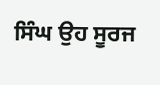ਸਿੰਘ ਉਹ ਸੂਰਜ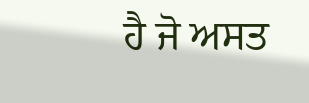ਹੈ ਜੋ ਅਸਤ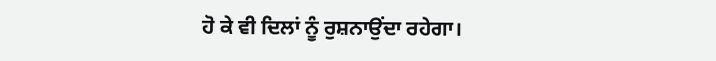ਹੋ ਕੇ ਵੀ ਦਿਲਾਂ ਨੂੰ ਰੁਸ਼ਨਾਉਂਦਾ ਰਹੇਗਾ।